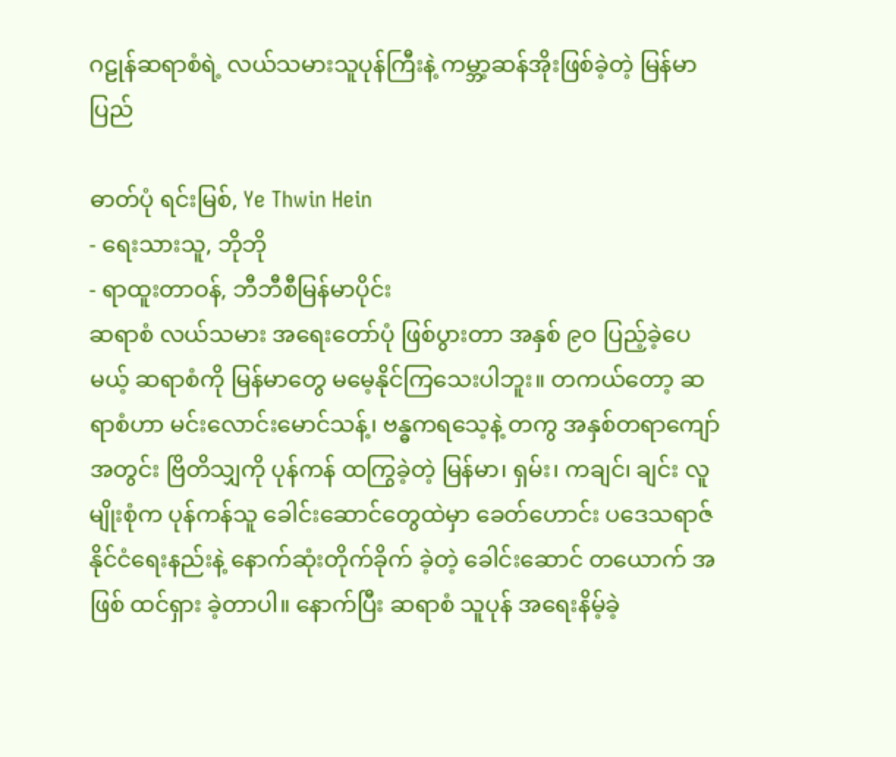ဂဠုန်ဆရာစံရဲ့ လယ်သမားသူပုန်ကြီးနဲ့ ကမ္ဘာ့ဆန်အိုးဖြစ်ခဲ့တဲ့ မြန်မာပြည်

ဓာတ်ပုံ ရင်းမြစ်, Ye Thwin Hein
- ရေးသားသူ, ဘိုဘို
- ရာထူးတာဝန်, ဘီဘီစီမြန်မာပိုင်း
ဆရာစံ လယ်သမား အရေးတော်ပုံ ဖြစ်ပွားတာ အနှစ် ၉ဝ ပြည့်ခဲ့ပေမယ့် ဆရာစံကို မြန်မာတွေ မမေ့နိုင်ကြသေးပါဘူး။ တကယ်တော့ ဆရာစံဟာ မင်းလောင်းမောင်သန့်၊ ဗန္ဓကရသေ့နဲ့ တကွ အနှစ်တရာကျော်အတွင်း ဗြိတိသျှကို ပုန်ကန် ထကြွခဲ့တဲ့ မြန်မာ၊ ရှမ်း၊ ကချင်၊ ချင်း လူမျိုးစုံက ပုန်ကန်သူ ခေါင်းဆောင်တွေထဲမှာ ခေတ်ဟောင်း ပဒေသရာဇ် နိုင်ငံရေးနည်းနဲ့ နောက်ဆုံးတိုက်ခိုက် ခဲ့တဲ့ ခေါင်းဆောင် တယောက် အဖြစ် ထင်ရှား ခဲ့တာပါ။ နောက်ပြီး ဆရာစံ သူပုန် အရေးနိမ့်ခဲ့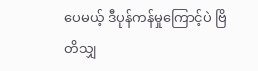ပေမယ့် ဒီပုန်ကန်မှုကြောင့်ပဲ ဗြိတိသျှ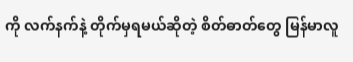ကို လက်နက်နဲ့ တိုက်မှရမယ်ဆိုတဲ့ စိတ်ဓာတ်တွေ မြန်မာလူ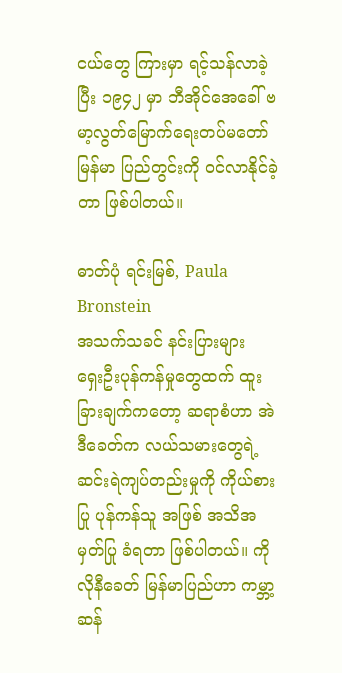ငယ်တွေ ကြားမှာ ရင့်သန်လာခဲ့ပြီး ၁၉၄၂ မှာ ဘီအိုင်အေခေါ် ဗမာ့လွတ်မြောက်ရေးတပ်မတော် မြန်မာ ပြည်တွင်းကို ဝင်လာနိုင်ခဲ့တာ ဖြစ်ပါတယ်။

ဓာတ်ပုံ ရင်းမြစ်, Paula Bronstein
အသက်သခင် နင်းပြားများ
ရှေးဦးပုန်ကန်မှုတွေထက် ထူးခြားချက်ကတော့ ဆရာစံဟာ အဲဒီခေတ်က လယ်သမားတွေရဲ့ ဆင်းရဲကျပ်တည်းမှုကို ကိုယ်စားပြု ပုန်ကန်သူ အဖြစ် အသိအမှတ်ပြု ခံရတာ ဖြစ်ပါတယ်။ ကိုလိုနီခေတ် မြန်မာပြည်ဟာ ကမ္ဘာ့ဆန်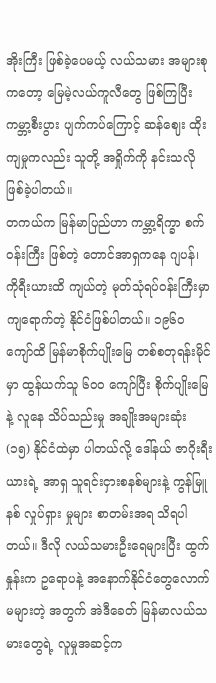အိုးကြီး ဖြစ်ခဲ့ပေမယ့် လယ်သမား အများစု ကတော့ မြေမဲ့လယ်ကူလီတွေ ဖြစ်ကြပြီး ကမ္ဘာ့စီးပွား ပျက်ကပ်ကြောင့် ဆန်ဈေး ထိုးကျမှုကလည်း သူတို့ အရှိုက်ကို နင်းသလို ဖြစ်ခဲ့ပါတယ်။
တကယ်က မြန်မာပြည်ဟာ ကမ္ဘာ့ရိက္ခာ စက်ဝန်းကြီး ဖြစ်တဲ့ တောင်အာရှကနေ ဂျပန်၊ ကိုရီးယားထိ ကျယ်တဲ့ မုတ်သုံရပ်ဝန်းကြီးမှာ ကျရောက်တဲ့ နိုင်ငံဖြစ်ပါတယ်။ ၁၉၆ဝ ကျော်ထိ မြန်မာစိုက်ပျိုးမြေ တစ်စတုရန်းမိုင်မှာ ထွန်ယက်သူ ၆ဝဝ ကျော်ပြီး စိုက်ပျိုးမြေနဲ့ လူနေ သိပ်သည်းမှု အချိုးအများဆုံး (၁၅) နိုင်ငံထဲမှာ ပါတယ်လို့ ဒေါ်နယ် ဇာဂိုးရီးယားရဲ့ အာရှ သူရင်းငှားစနစ်များနဲ့ ကွန်မြူနစ် လှုပ်ရှား မှုများ စာတမ်းအရ သိရပါတယ်။ ဒီလို လယ်သမားဦးရေများပြီး ထွက်နှုန်းက ဥရောပနဲ့ အနောက်နိုင်ငံတွေလောက် မများတဲ့ အတွက် အဲဒီခေတ် မြန်မာလယ်သမားတွေရဲ့ လူမှုအဆင့်က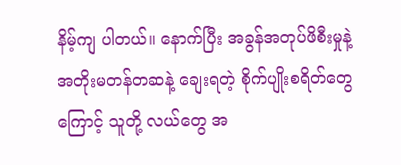နိမ့်ကျ ပါတယ်။ နောက်ပြီး အခွန်အတုပ်ဖိစီးမှုနဲ့ အတိုးမတန်တဆနဲ့ ချေးရတဲ့ စိုက်ပျိုးစရိတ်တွေကြောင့် သူတို့ လယ်တွေ အ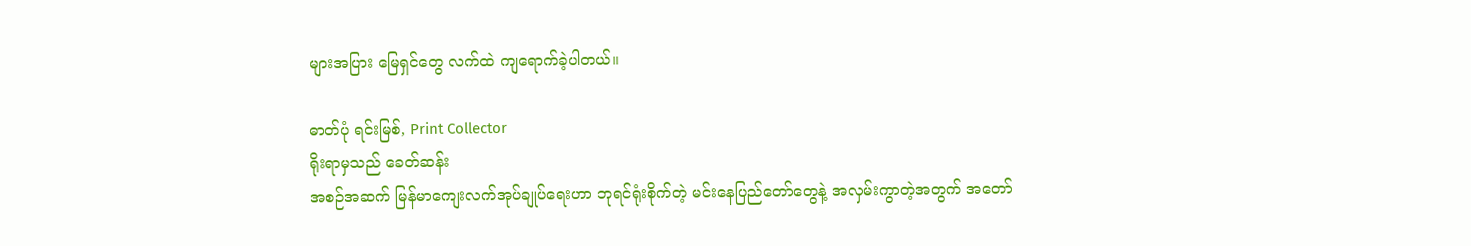များအပြား မြေရှင်တွေ လက်ထဲ ကျရောက်ခဲ့ပါတယ်။

ဓာတ်ပုံ ရင်းမြစ်, Print Collector
ရိုးရာမှသည် ခေတ်ဆန်း
အစဉ်အဆက် မြန်မာကျေးလက်အုပ်ချုပ်ရေးဟာ ဘုရင်ရုံးစိုက်တဲ့ မင်းနေပြည်တော်တွေနဲ့ အလှမ်းကွာတဲ့အတွက် အတော်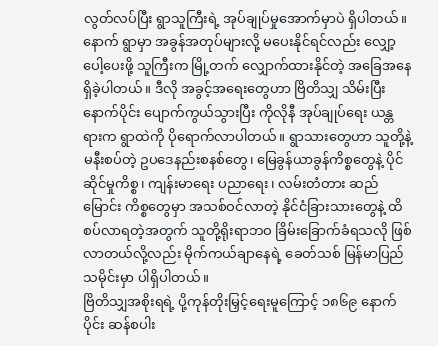လွတ်လပ်ပြီး ရွာသူကြီးရဲ့ အုပ်ချုပ်မှုအောက်မှာပဲ ရှိပါတယ်။ နောက် ရွာမှာ အခွန်အတုပ်များလို့ မပေးနိုင်ရင်လည်း လျှော့ပေါ့ပေးဖို့ သူကြီးက မြို့တက် လျှောက်ထားနိုင်တဲ့ အခြေအနေ ရှိခဲ့ပါတယ်။ ဒီလို အခွင့်အရေးတွေဟာ ဗြိတိသျှ သိမ်းပြီးနောက်ပိုင်း ပျောက်ကွယ်သွားပြီး ကိုလိုနီ အုပ်ချုပ်ရေး ယန္တရားက ရွာထဲကို ပိုရောက်လာပါတယ်။ ရွာသားတွေဟာ သူတို့နဲ့ မနီးစပ်တဲ့ ဥပဒေနည်းစနစ်တွေ၊ မြေခွန်ယာခွန်ကိစ္စတွေနဲ့ ပိုင်ဆိုင်မှုကိစ္စ၊ ကျန်းမာရေး ပညာရေး၊ လမ်းတံတား ဆည်မြောင်း ကိစ္စတွေမှာ အသစ်ဝင်လာတဲ့ နိုင်ငံခြားသားတွေနဲ့ ထိစပ်လာရတဲ့အတွက် သူတို့ရိုးရာဘဝ ခြိမ်းခြောက်ခံရသလို ဖြစ်လာတယ်လို့လည်း မိုက်ကယ်ချာနေရဲ့ ခေတ်သစ် မြန်မာပြည်သမိုင်းမှာ ပါရှိပါတယ်။
ဗြိတိသျှအစိုးရရဲ့ ပို့ကုန်တိုးမြှင့်ရေးမူကြောင့် ၁၈၆၉ နောက်ပိုင်း ဆန်စပါး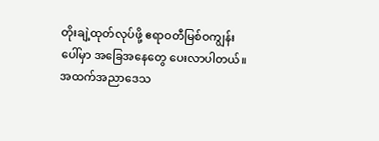တိုးချဲ့ထုတ်လုပ်ဖို့ ဧရာဝတီမြစ်ဝကျွန်းပေါ်မှာ အခြေအနေတွေ ပေးလာပါတယ်။ အထက်အညာဒေသ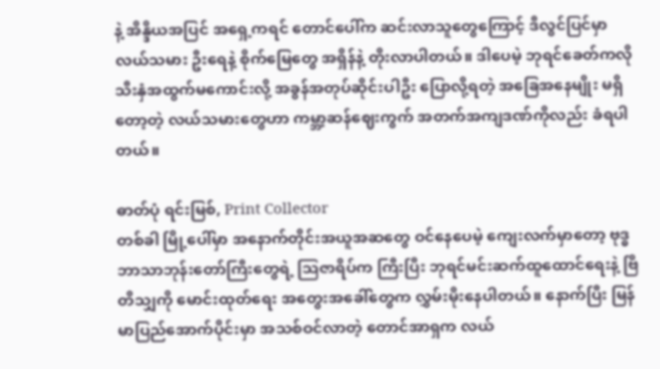နဲ့ အိန္ဒိယအပြင် အရှေ့ကရင် တောင်ပေါ်က ဆင်းလာသူတွေကြောင့် ဒီလွင်ပြင်မှာ လယ်သမား ဦးရေနဲ့ စိုက်မြေတွေ အရှိန်နဲ့ တိုးလာပါတယ်။ ဒါပေမဲ့ ဘုရင်ခေတ်ကလို သီးနှံအထွက်မကောင်းလို့ အခွန်အတုပ်ဆိုင်းပါဦး ပြောလို့ရတဲ့ အခြေအနေမျိုး မရှိတော့တဲ့ လယ်သမားတွေဟာ ကမ္ဘာ့ဆန်ဈေးကွက် အတက်အကျဒဏ်ကိုလည်း ခံရပါတယ်။

ဓာတ်ပုံ ရင်းမြစ်, Print Collector
တစ်ခါ မြို့ပေါ်မှာ အနောက်တိုင်းအယူအဆတွေ ဝင်နေပေမဲ့ ကျေးလက်မှာတော့ ဗုဒ္ဓဘာသာဘုန်းတော်ကြီးတွေရဲ့ ဩဇာရိပ်က ကြီးပြီး ဘုရင်မင်းဆက်ထူထောင်ရေးနဲ့ ဗြိတိသျှကို မောင်းထုတ်ရေး အတွေးအခေါ်တွေက လွှမ်းမိုးနေပါတယ်။ နောက်ပြီး မြန်မာပြည်အောက်ပိုင်းမှာ အသစ်ဝင်လာတဲ့ တောင်အာရှက လယ်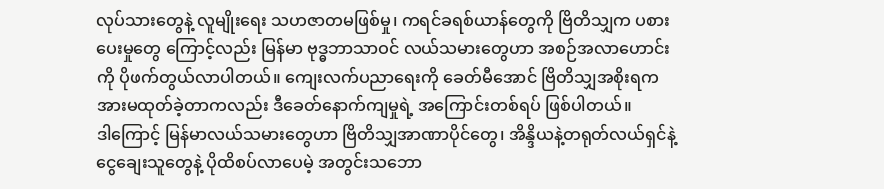လုပ်သားတွေနဲ့ လူမျိုးရေး သဟဇာတမဖြစ်မှု၊ ကရင်ခရစ်ယာန်တွေကို ဗြိတိသျှက ပစားပေးမှုတွေ ကြောင့်လည်း မြန်မာ ဗုဒ္ဓဘာသာဝင် လယ်သမားတွေဟာ အစဉ်အလာဟောင်းကို ပိုဖက်တွယ်လာပါတယ်။ ကျေးလက်ပညာရေးကို ခေတ်မီအောင် ဗြိတိသျှအစိုးရက အားမထုတ်ခဲ့တာကလည်း ဒီခေတ်နောက်ကျမှုရဲ့ အကြောင်းတစ်ရပ် ဖြစ်ပါတယ်။
ဒါကြောင့် မြန်မာလယ်သမားတွေဟာ ဗြိတိသျှအာဏာပိုင်တွေ၊ အိန္ဒိယနဲ့တရုတ်လယ်ရှင်နဲ့ ငွေချေးသူတွေနဲ့ ပိုထိစပ်လာပေမဲ့ အတွင်းသဘော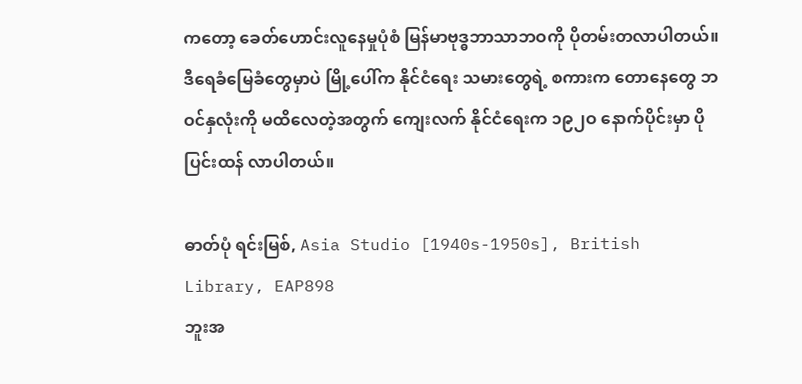ကတော့ ခေတ်ဟောင်းလူနေမှုပုံစံ မြန်မာဗုဒ္ဓဘာသာဘဝကို ပိုတမ်းတလာပါတယ်။ ဒီရေခံမြေခံတွေမှာပဲ မြို့ပေါ်က နိုင်ငံရေး သမားတွေရဲ့ စကားက တောနေတွေ ဘဝင်နှလုံးကို မထိလေတဲ့အတွက် ကျေးလက် နိုင်ငံရေးက ၁၉၂ဝ နောက်ပိုင်းမှာ ပိုပြင်းထန် လာပါတယ်။

ဓာတ်ပုံ ရင်းမြစ်, Asia Studio [1940s-1950s], British Library, EAP898
ဘူးအ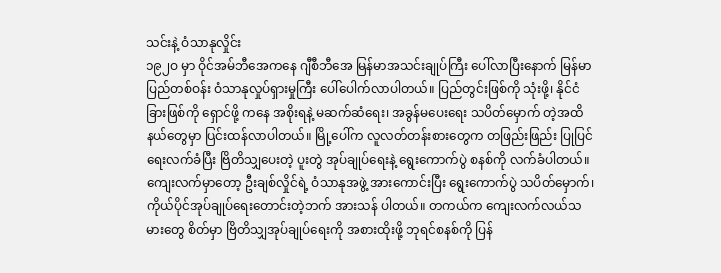သင်းနဲ့ ဝံသာနုလှိုင်း
၁၉၂ဝ မှာ ဝိုင်အမ်ဘီအေကနေ ဂျီစီဘီအေ မြန်မာအသင်းချုပ်ကြီး ပေါ်လာပြီးနောက် မြန်မာပြည်တစ်ဝန်း ဝံသာနုလှုပ်ရှားမှုကြီး ပေါ်ပေါက်လာပါတယ်။ ပြည်တွင်းဖြစ်ကို သုံးဖို့၊ နိုင်ငံခြားဖြစ်ကို ရှောင်ဖို့ ကနေ အစိုးရနဲ့ မဆက်ဆံရေး၊ အခွန်မပေးရေး သပိတ်မှောက် တဲ့အထိ နယ်တွေမှာ ပြင်းထန်လာပါတယ်။ မြို့ပေါ်က လူလတ်တန်းစားတွေက တဖြည်းဖြည်း ပြုပြင်ရေးလက်ခံပြီး ဗြိတိသျှပေးတဲ့ ပူးတွဲ အုပ်ချုပ်ရေးနဲ့ ရွေးကောက်ပွဲ စနစ်ကို လက်ခံပါတယ်။ ကျေးလက်မှာတော့ ဦးချစ်လှိုင်ရဲ့ ဝံသာနုအဖွဲ့ အားကောင်းပြီး ရွေးကောက်ပွဲ သပိတ်မှောက်၊ ကိုယ်ပိုင်အုပ်ချုပ်ရေးတောင်းတဲ့ဘက် အားသန် ပါတယ်။ တကယ်က ကျေးလက်လယ်သမားတွေ စိတ်မှာ ဗြိတိသျှအုပ်ချုပ်ရေးကို အစားထိုးဖို့ ဘုရင်စနစ်ကို ပြန်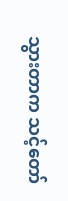သွားတာက သင့်တော်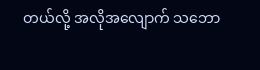တယ်လို့ အလိုအလျောက် သဘော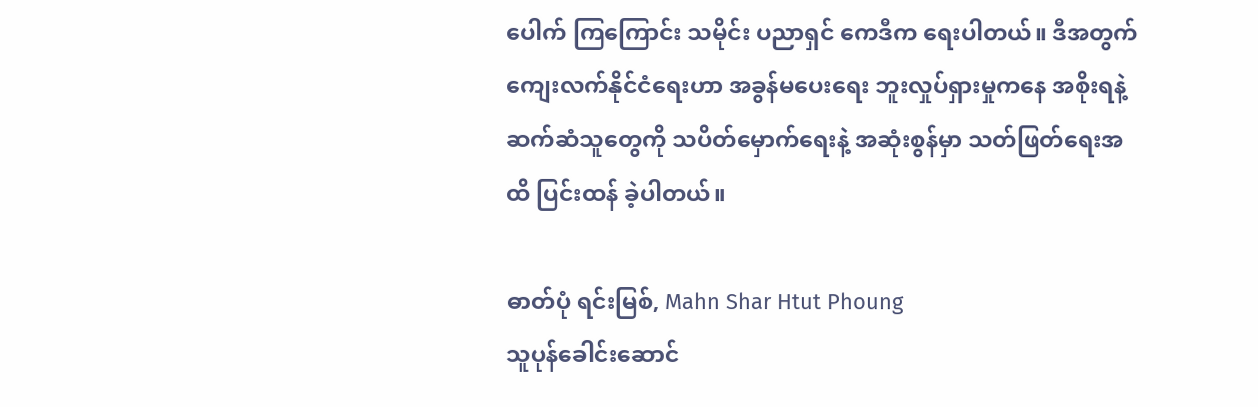ပေါက် ကြကြောင်း သမိုင်း ပညာရှင် ကေဒီက ရေးပါတယ်။ ဒီအတွက် ကျေးလက်နိုင်ငံရေးဟာ အခွန်မပေးရေး ဘူးလှုပ်ရှားမှုကနေ အစိုးရနဲ့ ဆက်ဆံသူတွေကို သပိတ်မှောက်ရေးနဲ့ အဆုံးစွန်မှာ သတ်ဖြတ်ရေးအထိ ပြင်းထန် ခဲ့ပါတယ်။

ဓာတ်ပုံ ရင်းမြစ်, Mahn Shar Htut Phoung
သူပုန်ခေါင်းဆောင်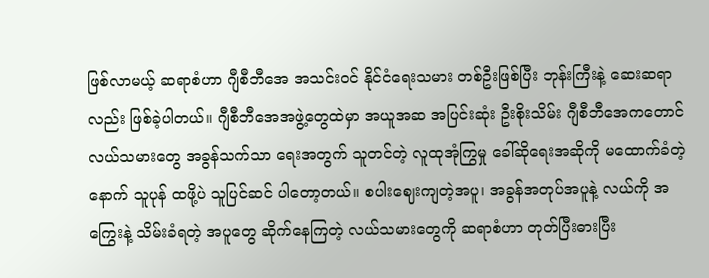ဖြစ်လာမယ့် ဆရာစံဟာ ဂျီစီဘီအေ အသင်းဝင် နိုင်ငံရေးသမား တစ်ဦးဖြစ်ပြီး ဘုန်းကြီးနဲ့ ဆေးဆရာ လည်း ဖြစ်ခဲ့ပါတယ်။ ဂျီစီဘီအေအဖွဲ့တွေထဲမှာ အယူအဆ အပြင်းဆုံး ဦးစိုးသိမ်း ဂျီစီဘီအေကတောင် လယ်သမားတွေ အခွန်သက်သာ ရေးအတွက် သူတင်တဲ့ လူထုအုံကြွမှု ခေါ်ဆိုရေးအဆိုကို မထောက်ခံတဲ့နောက် သူပုန် ထဖို့ပဲ သူပြင်ဆင် ပါတော့တယ်။ စပါးဈေးကျတဲ့အပူ၊ အခွန်အတုပ်အပူနဲ့ လယ်ကို အကြွေးနဲ့ သိမ်းခံရတဲ့ အပူတွေ ဆိုက်နေကြတဲ့ လယ်သမားတွေကို ဆရာစံဟာ တုတ်ပြီးဓားပြီး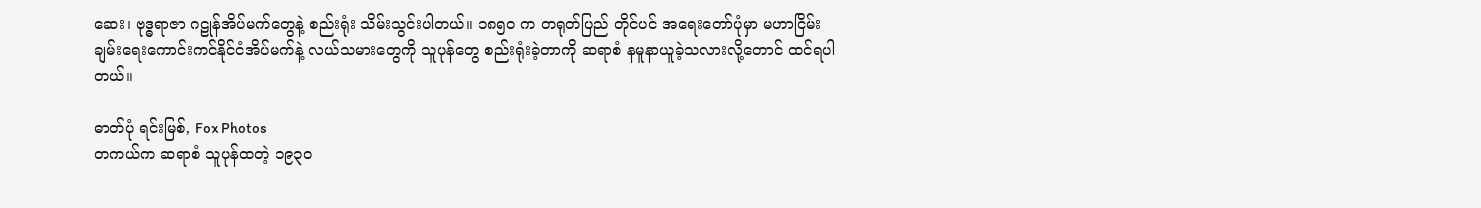ဆေး၊ ဗုဒ္ဓရာဇာ ဂဠုန်အိပ်မက်တွေနဲ့ စည်းရုံး သိမ်းသွင်းပါတယ်။ ၁၈၅ဝ က တရုတ်ပြည် တိုင်ပင် အရေးတော်ပုံမှာ မဟာငြိမ်းချမ်းရေးကောင်းကင်နိုင်ငံအိပ်မက်နဲ့ လယ်သမားတွေကို သူပုန်တွေ စည်းရုံးခဲ့တာကို ဆရာစံ နမူနာယူခဲ့သလားလို့တောင် ထင်ရပါတယ်။

ဓာတ်ပုံ ရင်းမြစ်, Fox Photos
တကယ်က ဆရာစံ သူပုန်ထတဲ့ ၁၉၃ဝ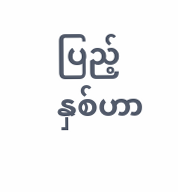ပြည့်နှစ်ဟာ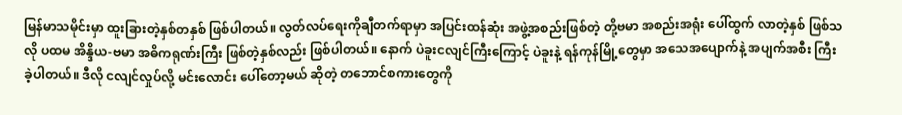မြန်မာသမိုင်းမှာ ထူးခြားတဲ့နှစ်တနှစ် ဖြစ်ပါတယ်။ လွတ်လပ်ရေးကိုချီတက်ရာမှာ အပြင်းထန်ဆုံး အဖွဲ့အစည်းဖြစ်တဲ့ တို့ဗမာ အစည်းအရုံး ပေါ်ထွက် လာတဲ့နှစ် ဖြစ်သလို ပထမ အိန္ဒိယ-ဗမာ အဓိကရုဏ်းကြီး ဖြစ်တဲ့နှစ်လည်း ဖြစ်ပါတယ်။ နောက် ပဲခူးငလျင်ကြီးကြောင့် ပဲခူးနဲ့ ရန်ကုန်မြို့တွေမှာ အသေအပျောက်နဲ့ အပျက်အစီး ကြီးခဲ့ပါတယ်။ ဒီလို ငလျင်လှုပ်လို့ မင်းလောင်း ပေါ်တော့မယ် ဆိုတဲ့ တဘောင်စကားတွေကို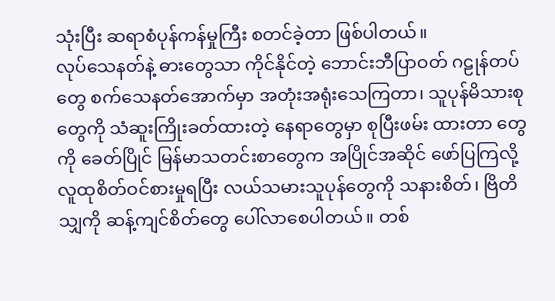သုံးပြီး ဆရာစံပုန်ကန်မှုကြီး စတင်ခဲ့တာ ဖြစ်ပါတယ်။
လုပ်သေနတ်နဲ့ ဓားတွေသာ ကိုင်နိုင်တဲ့ ဘောင်းဘီပြာဝတ် ဂဠုန်တပ်တွေ စက်သေနတ်အောက်မှာ အတုံးအရုံးသေကြတာ၊ သူပုန်မိသားစုတွေကို သံဆူးကြိုးခတ်ထားတဲ့ နေရာတွေမှာ စုပြီးဖမ်း ထားတာ တွေကို ခေတ်ပြိုင် မြန်မာသတင်းစာတွေက အပြိုင်အဆိုင် ဖော်ပြကြလို့ လူထုစိတ်ဝင်စားမှုရပြီး လယ်သမားသူပုန်တွေကို သနားစိတ်၊ ဗြိတိသျှကို ဆန့်ကျင်စိတ်တွေ ပေါ်လာစေပါတယ်။ တစ်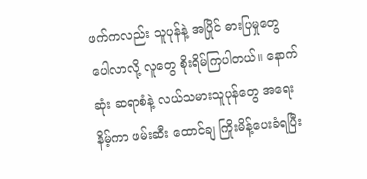ဖက်ကလည်း သူပုန်နဲ့ အပြိုင် ဓားပြမှုတွေ ပေါလာလို့ လူတွေ စိုးရိမ်ကြပါတယ်။ နောက်ဆုံး ဆရာစံနဲ့ လယ်သမားသူပုန်တွေ အရေးနိမ့်ကာ ဖမ်းဆီး ထောင်ချ ကြိုးမိန့်ပေးခံရပြီး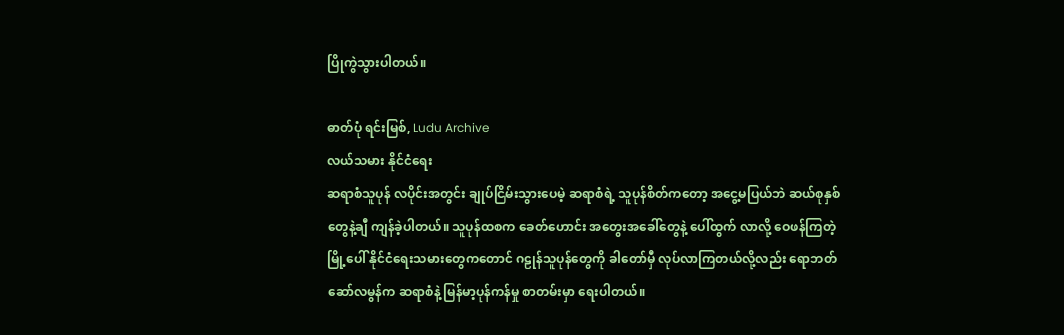ပြိုကွဲသွားပါတယ်။

ဓာတ်ပုံ ရင်းမြစ်, Ludu Archive
လယ်သမား နိုင်ငံရေး
ဆရာစံသူပုန် လပိုင်းအတွင်း ချုပ်ငြိမ်းသွားပေမဲ့ ဆရာစံရဲ့ သူပုန်စိတ်ကတော့ အငွေ့မပြယ်ဘဲ ဆယ်စုနှစ်တွေနဲ့ချီ ကျန်ခဲ့ပါတယ်။ သူပုန်ထစက ခေတ်ဟောင်း အတွေးအခေါ်တွေနဲ့ ပေါ်ထွက် လာလို့ ဝေဖန်ကြတဲ့ မြို့ပေါ် နိုင်ငံရေးသမားတွေကတောင် ဂဠုန်သူပုန်တွေကို ခါတော်မှီ လုပ်လာကြတယ်လို့လည်း ရောဘတ် ဆော်လမွန်က ဆရာစံနဲ့ မြန်မာ့ပုန်ကန်မှု စာတမ်းမှာ ရေးပါတယ်။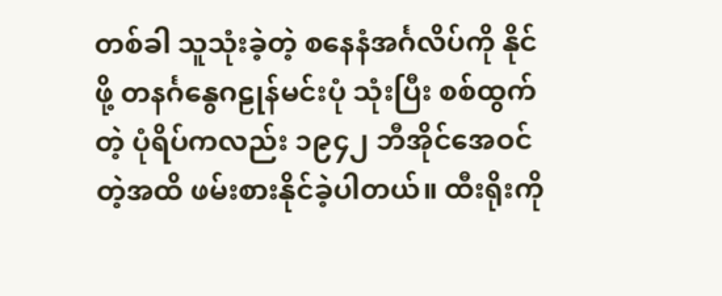တစ်ခါ သူသုံးခဲ့တဲ့ စနေနံအင်္ဂလိပ်ကို နိုင်ဖို့ တနင်္ဂနွေဂဠုန်မင်းပုံ သုံးပြီး စစ်ထွက်တဲ့ ပုံရိပ်ကလည်း ၁၉၄၂ ဘီအိုင်အေဝင်တဲ့အထိ ဖမ်းစားနိုင်ခဲ့ပါတယ်။ ထီးရိုးကို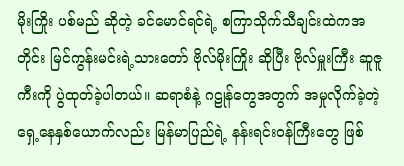မိုးကြိုး ပစ်မည် ဆိုတဲ့ ခင်မောင်ရင်ရဲ့ စကြာသိုက်သီချင်းထဲကအတိုင်း မြင်ကွန်းမင်းရဲ့သားတော် ဗိုလ်မိုးကြိုး ဆိုပြီး ဗိုလ်မှူးကြီး ဆူဇူကီးကို ပွဲထုတ်ခဲ့ပါတယ်။ ဆရာစံနဲ့ ဂဠုန်တွေအတွက် အမှုလိုက်ခဲ့တဲ့ ရှေ့နေနှစ်ယောက်လည်း မြန်မာပြည်ရဲ့ နန်းရင်းဝန်ကြီးတွေ ဖြစ်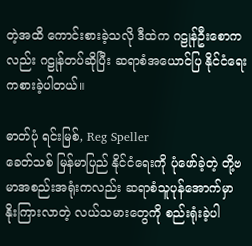တဲ့အထိ ကောင်းစားခဲ့သလို ဒီထဲက ဂဠုန်ဦးစောကလည်း ဂဠုန်တပ်ဆိုပြီး ဆရာစံအယောင်ပြ နိုင်ငံရေးကစားခဲ့ပါတယ်။

ဓာတ်ပုံ ရင်းမြစ်, Reg Speller
ခေတ်သစ် မြန်မာပြည် နိုင်ငံရေးကို ပုံဖော်ခဲ့တဲ့ တို့ဗမာအစည်းအရုံးကလည်း ဆရာစံသူပုန်အောက်မှာ နိုးကြားလာတဲ့ လယ်သမားတွေကို စည်းရုံးခဲ့ပါ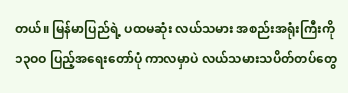တယ်။ မြန်မာပြည်ရဲ့ ပထမဆုံး လယ်သမား အစည်းအရုံးကြီးကို ၁၃ဝဝ ပြည့်အရေးတော်ပုံ ကာလမှာပဲ လယ်သမားသပိတ်တပ်တွေ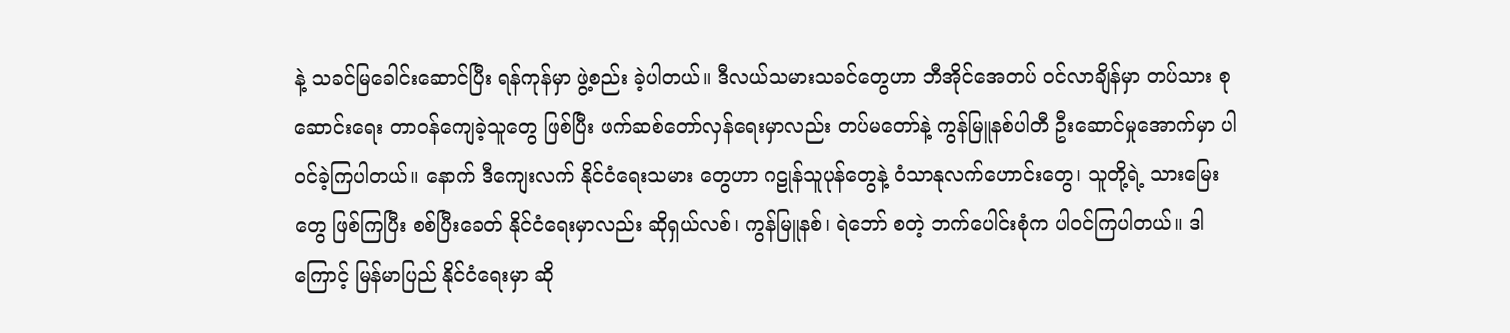နဲ့ သခင်မြခေါင်းဆောင်ပြီး ရန်ကုန်မှာ ဖွဲ့စည်း ခဲ့ပါတယ်။ ဒီလယ်သမားသခင်တွေဟာ ဘီအိုင်အေတပ် ဝင်လာချိန်မှာ တပ်သား စုဆောင်းရေး တာဝန်ကျေခဲ့သူတွေ ဖြစ်ပြီး ဖက်ဆစ်တော်လှန်ရေးမှာလည်း တပ်မတော်နဲ့ ကွန်မြူနစ်ပါတီ ဦးဆောင်မှုအောက်မှာ ပါဝင်ခဲ့ကြပါတယ်။ နောက် ဒီကျေးလက် နိုင်ငံရေးသမား တွေဟာ ဂဠုန်သူပုန်တွေနဲ့ ဝံသာနုလက်ဟောင်းတွေ၊ သူတို့ရဲ့ သားမြေး တွေ ဖြစ်ကြပြီး စစ်ပြီးခေတ် နိုင်ငံရေးမှာလည်း ဆိုရှယ်လစ်၊ ကွန်မြူနစ်၊ ရဲဘော် စတဲ့ ဘက်ပေါင်းစုံက ပါဝင်ကြပါတယ်။ ဒါကြောင့် မြန်မာပြည် နိုင်ငံရေးမှာ ဆို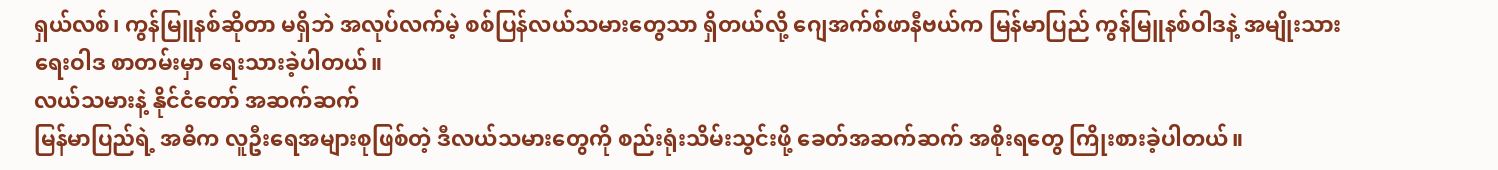ရှယ်လစ်၊ ကွန်မြူနစ်ဆိုတာ မရှိဘဲ အလုပ်လက်မဲ့ စစ်ပြန်လယ်သမားတွေသာ ရှိတယ်လို့ ဂျေအက်စ်ဖာနီဗယ်က မြန်မာပြည် ကွန်မြူနစ်ဝါဒနဲ့ အမျိုးသားရေးဝါဒ စာတမ်းမှာ ရေးသားခဲ့ပါတယ်။
လယ်သမားနဲ့ နိုင်ငံတော် အဆက်ဆက်
မြန်မာပြည်ရဲ့ အဓိက လူဦးရေအများစုဖြစ်တဲ့ ဒီလယ်သမားတွေကို စည်းရုံးသိမ်းသွင်းဖို့ ခေတ်အဆက်ဆက် အစိုးရတွေ ကြိုးစားခဲ့ပါတယ်။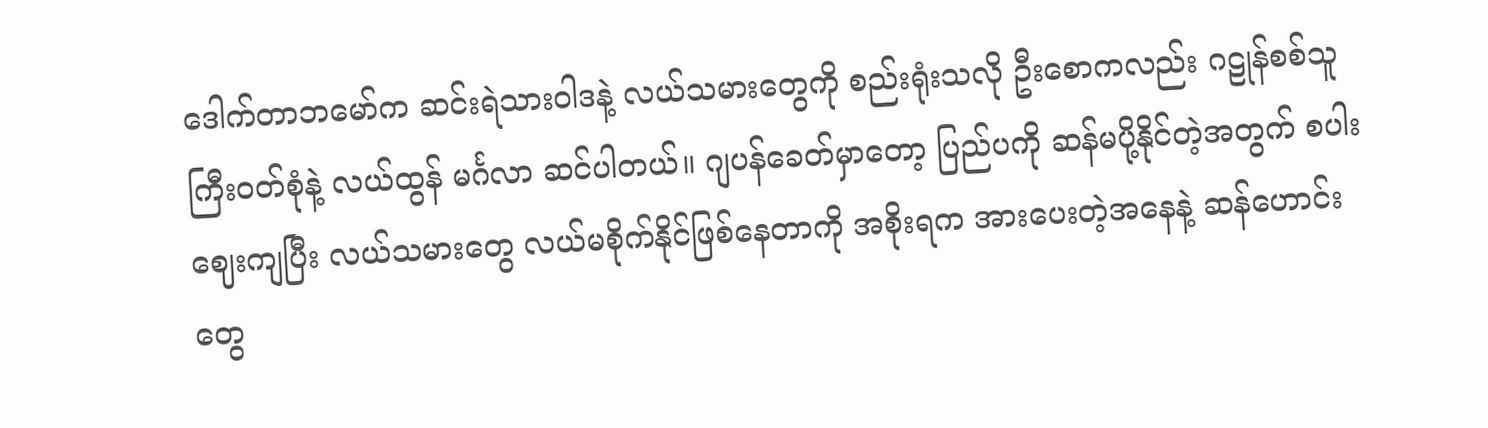ဒေါက်တာဘမော်က ဆင်းရဲသားဝါဒနဲ့ လယ်သမားတွေကို စည်းရုံးသလို ဦးစောကလည်း ဂဠုန်စစ်သူကြီးဝတ်စုံနဲ့ လယ်ထွန် မင်္ဂလာ ဆင်ပါတယ်။ ဂျပန်ခေတ်မှာတော့ ပြည်ပကို ဆန်မပို့နိုင်တဲ့အတွက် စပါးဈေးကျပြီး လယ်သမားတွေ လယ်မစိုက်နိုင်ဖြစ်နေတာကို အစိုးရက အားပေးတဲ့အနေနဲ့ ဆန်ဟောင်း တွေ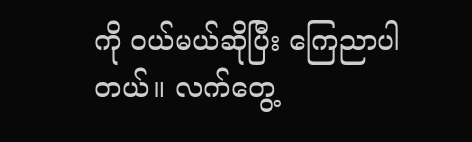ကို ဝယ်မယ်ဆိုပြီး ကြေညာပါတယ်။ လက်တွေ့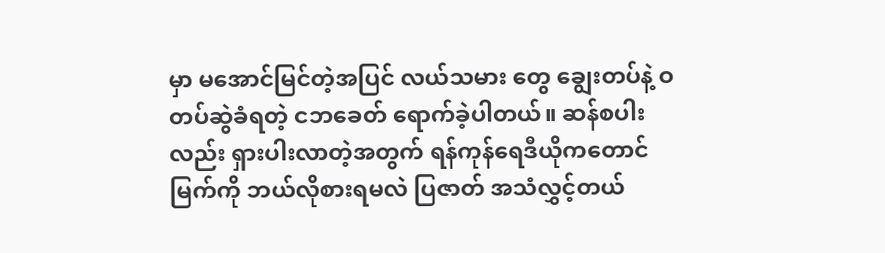မှာ မအောင်မြင်တဲ့အပြင် လယ်သမား တွေ ချွေးတပ်နဲ့ ဝတပ်ဆွဲခံရတဲ့ ငဘခေတ် ရောက်ခဲ့ပါတယ်။ ဆန်စပါးလည်း ရှားပါးလာတဲ့အတွက် ရန်ကုန်ရေဒီယိုကတောင် မြက်ကို ဘယ်လိုစားရမလဲ ပြဇာတ် အသံလွှင့်တယ်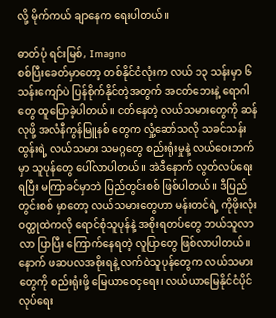လို့ မိုက်ကယ် ချာနေက ရေးပါတယ်။

ဓာတ်ပုံ ရင်းမြစ်, Imagno
စစ်ပြီးခေတ်မှာတော့ တစ်နိုင်ငံလုံးက လယ် ၁၃ သန်းမှာ ၆ သန်းကျော်ပဲ ပြန်စိုက်နိုင်တဲ့အတွက် အငတ်ဘေးနဲ့ ရောဂါတွေ ထူပြောခဲ့ပါတယ်။ ငတ်နေတဲ့ လယ်သမားတွေကို ဆန်လုဖို့ အလံနီကွန်မြူနစ် တွေက လှုံ့ဆော်သလို သခင်သန်းထွန်းရဲ့ လယ်သမား သမဂ္ဂတွေ စည်းရုံးမှုနဲ့ လယ်ဝေးဘက်မှာ သူပုန်တွေ ပေါ်လာပါတယ်။ အဲဒီနောက် လွတ်လပ်ရေးရပြီး မကြာခင်မှာဘဲ ပြည်တွင်းစစ် ဖြစ်ပါတယ်။ ဒီပြည်တွင်းစစ် မှာတော့ လယ်သမားတွေဟာ မန်းတင်ရဲ့ ကိုဖိုးလုံး ဝတ္ထုထဲကလို ရောင်စုံသူပုန်နဲ့ အစိုးရတပ်တွေ ဘယ်သူလာလာ ပြာပြီး ကြောက်နေရတဲ့ လူပြာတွေ ဖြစ်လာပါတယ်။
နောက် ဖဆပလအစိုးရနဲ့ လက်ဝဲသူပုန်တွေက လယ်သမားတွေကို စည်းရုံးဖို့ မြေယာဝေငှရေး၊ လယ်ယာမြေနိုင်ငံပိုင်လုပ်ရေး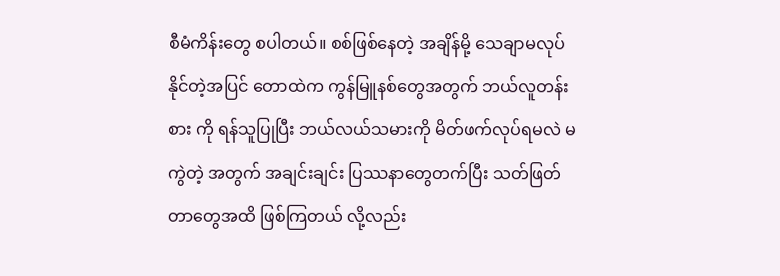စီမံကိန်းတွေ စပါတယ်။ စစ်ဖြစ်နေတဲ့ အချိန်မို့ သေချာမလုပ်နိုင်တဲ့အပြင် တောထဲက ကွန်မြူနစ်တွေအတွက် ဘယ်လူတန်းစား ကို ရန်သူပြုပြီး ဘယ်လယ်သမားကို မိတ်ဖက်လုပ်ရမလဲ မကွဲတဲ့ အတွက် အချင်းချင်း ပြဿနာတွေတက်ပြီး သတ်ဖြတ်တာတွေအထိ ဖြစ်ကြတယ် လို့လည်း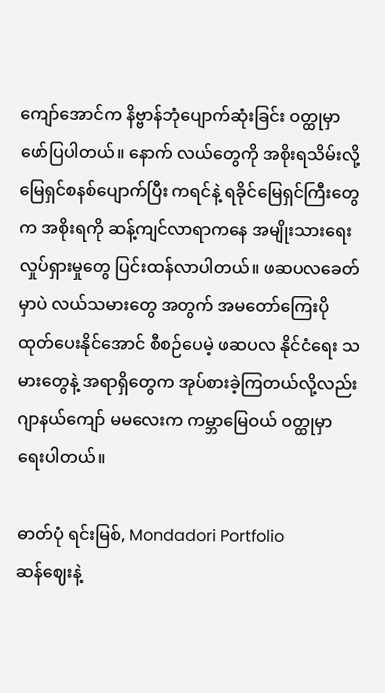ကျော်အောင်က နိဗ္ဗာန်ဘုံပျောက်ဆုံးခြင်း ဝတ္ထုမှာ ဖော်ပြပါတယ်။ နောက် လယ်တွေကို အစိုးရသိမ်းလို့ မြေရှင်စနစ်ပျောက်ပြီး ကရင်နဲ့ ရခိုင်မြေရှင်ကြီးတွေက အစိုးရကို ဆန့်ကျင်လာရာကနေ အမျိုးသားရေးလှုပ်ရှားမှုတွေ ပြင်းထန်လာပါတယ်။ ဖဆပလခေတ်မှာပဲ လယ်သမားတွေ အတွက် အမတော်ကြေးပိုထုတ်ပေးနိုင်အောင် စီစဉ်ပေမဲ့ ဖဆပလ နိုင်ငံရေး သမားတွေနဲ့ အရာရှိတွေက အုပ်စားခဲ့ကြတယ်လို့လည်း ဂျာနယ်ကျော် မမလေးက ကမ္ဘာမြေဝယ် ဝတ္ထုမှာ ရေးပါတယ်။

ဓာတ်ပုံ ရင်းမြစ်, Mondadori Portfolio
ဆန်ဈေးနဲ့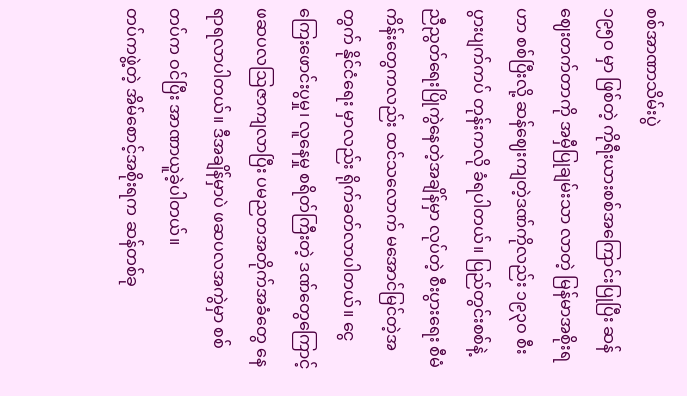စစ်အာဏာသိမ်းပွဲ
၁၉၅ဝ မှာ ဖြစ်တဲ့ ကိုရီးယားစစ်အကြောင်းပြုပြီး ဆန်ဈေးတက်တာကို အမှီပြုချမ်းသာ လာတဲ့ မြန်မာအစိုးရဟာ စစ်ပြီးလို့ ဆန်ဈေးကျတဲ့ဒဏ်ကိုလည်း ၁၉၃ဝ စီးပွားပျက်ကပ် တုန်းကလို ခံရပါတယ်။ ပြည်တွင်းစစ်နဲ့ ညီညွတ်ရေးပြိုကွဲနေတဲ့အချိန်မှာ လုပ်တဲ့ စီးပွားရေး စီမံကိန်းတွေကလည်း ထင်သလောက် မအောင်မြင်တဲ့အတွက် နိုင်ငံရေး မှာလည်း ရိုက်ခတ်လာပါတယ်။ ငွေကြေးဖောင်းပွမှု၊ လူနေမှု စရိတ်ကြီးတဲ့ ဒဏ်တွေကြောင့် ဖဆပလဩဇာကျလာပြီး ပမညတအတိုက်အခံတွေ နေရာရလာပါတယ်။ ဒီအချိန်မှာပဲ ဖဆပလအကွဲမှာ စစ်တပ်က ဝင်ပြီး အာဏာယူခဲ့ပါတယ်။
တပ်ကဖွဲ့တဲ့ အိမ်စောင့်အစိုးရက ဆန်တစ်ခု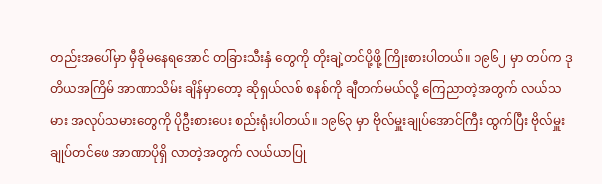တည်းအပေါ်မှာ မှီခိုမနေရအောင် တခြားသီးနှံ တွေကို တိုးချဲ့တင်ပို့ဖို့ ကြိုးစားပါတယ်။ ၁၉၆၂ မှာ တပ်က ဒုတိယအကြိမ် အာဏာသိမ်း ချိန်မှာတော့ ဆိုရှယ်လစ် စနစ်ကို ချီတက်မယ်လို့ ကြေညာတဲ့အတွက် လယ်သမား အလုပ်သမားတွေကို ပိုဦးစားပေး စည်းရုံးပါတယ်။ ၁၉၆၃ မှာ ဗိုလ်မှူးချုပ်အောင်ကြီး ထွက်ပြီး ဗိုလ်မှူးချုပ်တင်ဖေ အာဏာပိုရှိ လာတဲ့အတွက် လယ်ယာပြု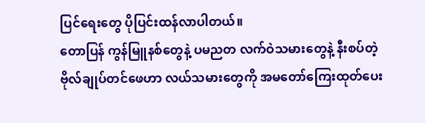ပြင်ရေးတွေ ပိုပြင်းထန်လာပါတယ်။
တောပြန် ကွန်မြူနစ်တွေနဲ့ ပမညတ လက်ဝဲသမားတွေနဲ့ နီးစပ်တဲ့ ဗိုလ်ချုပ်တင်ဖေဟာ လယ်သမားတွေကို အမတော်ကြေးထုတ်ပေး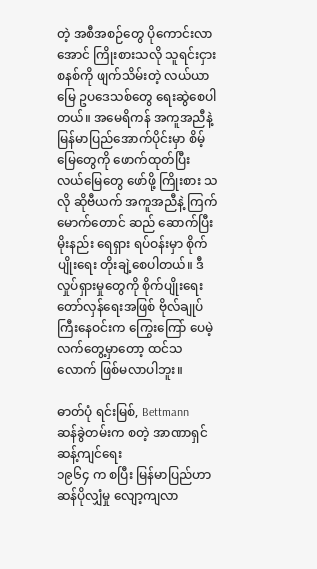တဲ့ အစီအစဉ်တွေ ပိုကောင်းလာအောင် ကြိုးစားသလို သူရင်းငှား စနစ်ကို ဖျက်သိမ်းတဲ့ လယ်ယာမြေ ဥပဒေသစ်တွေ ရေးဆွဲစေပါတယ်။ အမေရိကန် အကူအညီနဲ့ မြန်မာပြည်အောက်ပိုင်းမှာ စိမ့်မြေတွေကို ဖောက်ထုတ်ပြီး လယ်မြေတွေ ဖော်ဖို့ ကြိုးစား သလို ဆိုဗီယက် အကူအညီနဲ့ ကြက်မောက်တောင် ဆည် ဆောက်ပြီး မိုးနည်း ရေရှား ရပ်ဝန်းမှာ စိုက်ပျိုးရေး တိုးချဲ့စေပါတယ်။ ဒီလှုပ်ရှားမှုတွေကို စိုက်ပျိုးရေးတော်လှန်ရေးအဖြစ် ဗိုလ်ချုပ်ကြီးနေဝင်းက ကြွေးကြော် ပေမဲ့ လက်တွေ့မှာတော့ ထင်သလောက် ဖြစ်မလာပါဘူး။

ဓာတ်ပုံ ရင်းမြစ်, Bettmann
ဆန်ခွဲတမ်းက စတဲ့ အာဏာရှင် ဆန့်ကျင်ရေး
၁၉၆၄ က စပြီး မြန်မာပြည်ဟာ ဆန်ပိုလျှံမှု လျော့ကျလာ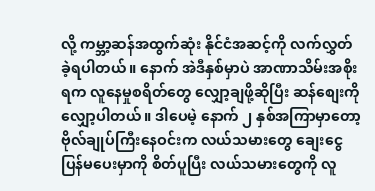လို့ ကမ္ဘာ့ဆန်အထွက်ဆုံး နိုင်ငံအဆင့်ကို လက်လွှတ်ခဲ့ရပါတယ်။ နောက် အဲဒီနှစ်မှာပဲ အာဏာသိမ်းအစိုးရက လူနေမှုစရိတ်တွေ လျှော့ချဖို့ဆိုပြီး ဆန်စျေးကို လျှော့ပါတယ်။ ဒါပေမဲ့ နောက် ၂ နှစ်အကြာမှာတော့ ဗိုလ်ချုပ်ကြီးနေဝင်းက လယ်သမားတွေ ချေးငွေ ပြန်မပေးမှာကို စိတ်ပူပြီး လယ်သမားတွေကို လူ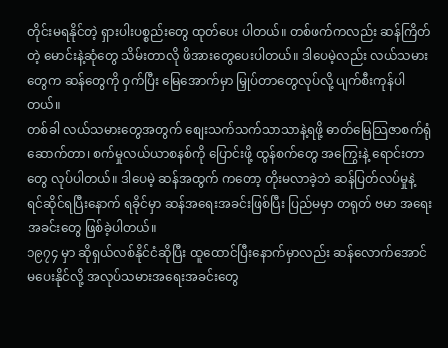တိုင်းမရနိုင်တဲ့ ရှားပါးပစ္စည်းတွေ ထုတ်ပေး ပါတယ်။ တစ်ဖက်ကလည်း ဆန်ကြိတ်တဲ့ မောင်းနဲ့ဆုံတွေ သိမ်းတာလို ဖိအားတွေပေးပါတယ်။ ဒါပေမဲ့လည်း လယ်သမားတွေက ဆန်တွေကို ဝှက်ပြီး မြေအောက်မှာ မြှုပ်တာတွေလုပ်လို့ ပျက်စီးကုန်ပါတယ်။
တစ်ခါ လယ်သမားတွေအတွက် စျေးသက်သက်သာသာနဲ့ရဖို့ ဓာတ်မြေသြဇာစက်ရုံဆောက်တာ၊ စက်မှုလယ်ယာစနစ်ကို ပြောင်းဖို့ ထွန်စက်တွေ အကြွေးနဲ့ ရောင်းတာတွေ လုပ်ပါတယ်။ ဒါပေမဲ့ ဆန်အထွက် ကတော့ တိုးမလာခဲ့ဘဲ ဆန်ပြတ်လပ်မှုနဲ့ ရင်ဆိုင်ရပြီးနောက် ရခိုင်မှာ ဆန်အရေးအခင်းဖြစ်ပြီး ပြည်မမှာ တရုတ် ဗမာ အရေးအခင်းတွေ ဖြစ်ခဲ့ပါတယ်။
၁၉၇၄ မှာ ဆိုရှယ်လစ်နိုင်ငံဆိုပြီး ထူထောင်ပြီးနောက်မှာလည်း ဆန်လောက်အောင်မပေးနိုင်လို့ အလုပ်သမားအရေးအခင်းတွေ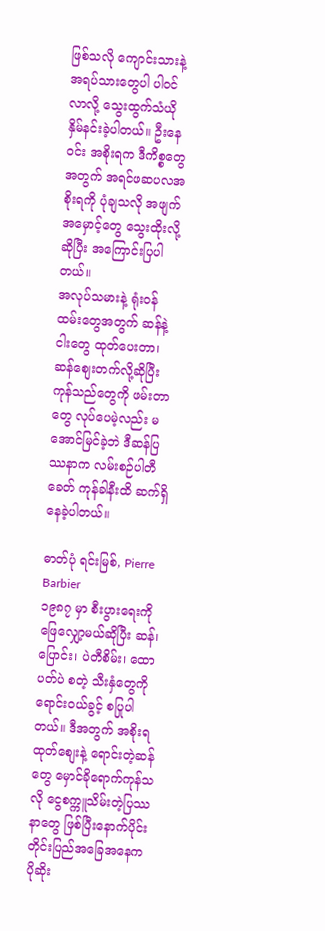ဖြစ်သလို ကျောင်းသားနဲ့ အရပ်သားတွေပါ ပါဝင်လာလို့ သွေးထွက်သံယို နှိမ်နင်းခဲ့ပါတယ်။ ဦးနေဝင်း အစိုးရက ဒီကိစ္စတွေအတွက် အရင်ဖဆပလအစိုးရကို ပုံချသလို အဖျက်အမှောင့်တွေ သွေးထိုးလို့ဆိုပြီး အကြောင်းပြပါတယ်။
အလုပ်သမားနဲ့ ရုံးဝန်ထမ်းတွေအတွက် ဆန်နဲ့ ငါးတွေ ထုတ်ပေးတာ၊ ဆန်စျေးတက်လို့ဆိုပြီး ကုန်သည်တွေကို ဖမ်းတာတွေ လုပ်ပေမဲ့လည်း မအောင်မြင်ခဲ့ဘဲ ဒီဆန်ပြဿနာက လမ်းစဉ်ပါတီခေတ် ကုန်ခါနီးထိ ဆက်ရှိနေခဲ့ပါတယ်။

ဓာတ်ပုံ ရင်းမြစ်, Pierre Barbier
၁၉၈၇ မှာ စီးပွားရေးကို ဖြေလျှော့မယ်ဆိုပြီး ဆန်၊ ပြောင်း၊ ပဲတီစိမ်း၊ ထောပတ်ပဲ စတဲ့ သီးနှံတွေကို ရောင်းဝယ်ခွင့် စပြုပါတယ်။ ဒီအတွက် အစိုးရထုတ်စျေးနဲ့ ရောင်းတဲ့ဆန်တွေ မှောင်ခိုရောက်ကုန်သလို ငွေစက္ကူသိမ်းတဲ့ပြဿနာတွေ ဖြစ်ပြီးနောက်ပိုင်း တိုင်းပြည်အခြေအနေက ပိုဆိုး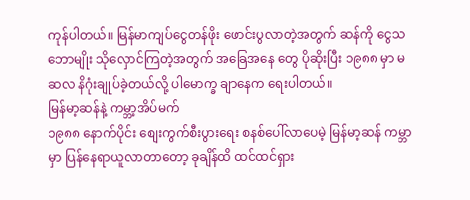ကုန်ပါတယ်။ မြန်မာကျပ်ငွေတန်ဖိုး ဖောင်းပွလာတဲ့အတွက် ဆန်ကို ငွေသဘောမျိုး သိုလှောင်ကြတဲ့အတွက် အခြေအနေ တွေ ပိုဆိုးပြီး ၁၉၈၈ မှာ မဆလ နိဂုံးချုပ်ခဲ့တယ်လို့ ပါမောက္ခ ချာနေက ရေးပါတယ်။
မြန်မာ့ဆန်နဲ့ ကမ္ဘာ့အိပ်မက်
၁၉၈၈ နောက်ပိုင်း စျေးကွက်စီးပွားရေး စနစ်ပေါ်လာပေမဲ့ မြန်မာ့ဆန် ကမ္ဘာမှာ ပြန်နေရာယူလာတာတော့ ခုချိန်ထိ ထင်ထင်ရှား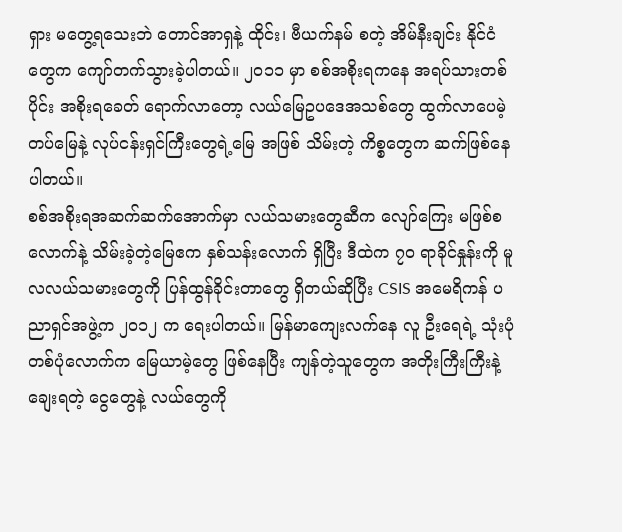ရှား မတွေ့ရသေးဘဲ တောင်အာရှနဲ့ ထိုင်း၊ ဗီယက်နမ် စတဲ့ အိမ်နီးချင်း နိုင်ငံတွေက ကျော်တက်သွားခဲ့ပါတယ်။ ၂ဝ၁၁ မှာ စစ်အစိုးရကနေ အရပ်သားတစ်ပိုင်း အစိုးရခေတ် ရောက်လာတော့ လယ်မြေဥပဒေအသစ်တွေ ထွက်လာပေမဲ့ တပ်မြေနဲ့ လုပ်ငန်းရှင်ကြီးတွေရဲ့မြေ အဖြစ် သိမ်းတဲ့ ကိစ္စတွေက ဆက်ဖြစ်နေပါတယ်။
စစ်အစိုးရအဆက်ဆက်အောက်မှာ လယ်သမားတွေဆီက လျော်ကြေး မဖြစ်စလောက်နဲ့ သိမ်းခဲ့တဲ့မြေဧက နှစ်သန်းလောက် ရှိပြီး ဒီထဲက ၇ဝ ရာခိုင်နှုန်းကို မူလလယ်သမားတွေကို ပြန်ထွန်ခိုင်းတာတွေ ရှိတယ်ဆိုပြီး CSIS အမေရိကန် ပညာရှင်အဖွဲ့က ၂ဝ၁၂ က ရေးပါတယ်။ မြန်မာကျေးလက်နေ လူ ဦးရေရဲ့ သုံးပုံတစ်ပုံလောက်က မြေယာမဲ့တွေ ဖြစ်နေပြီး ကျန်တဲ့သူတွေက အတိုးကြီးကြီးနဲ့ ချေးရတဲ့ ငွေတွေနဲ့ လယ်တွေကို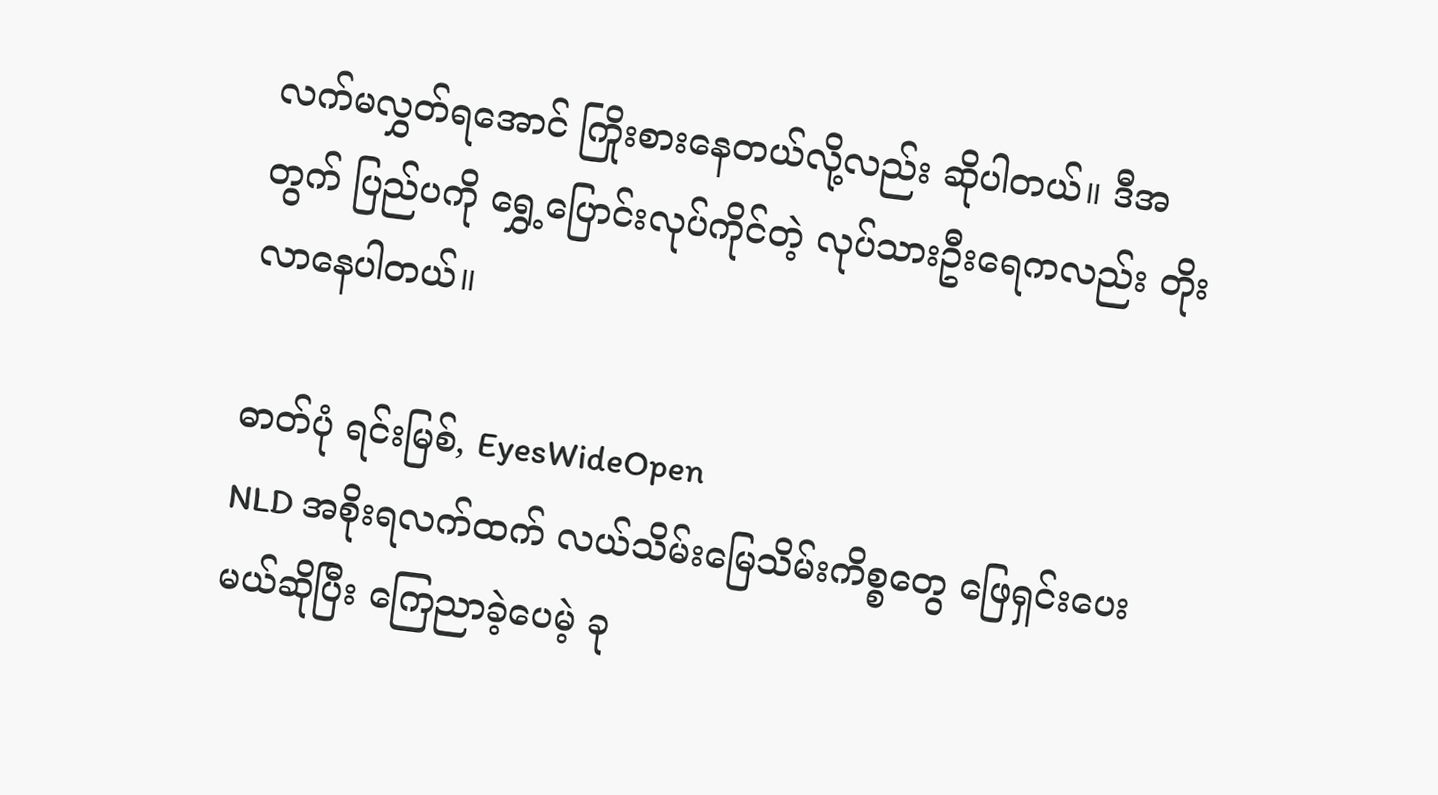လက်မလွှတ်ရအောင် ကြိုးစားနေတယ်လို့လည်း ဆိုပါတယ်။ ဒီအတွက် ပြည်ပကို ရွှေ့ပြောင်းလုပ်ကိုင်တဲ့ လုပ်သားဦးရေကလည်း တိုးလာနေပါတယ်။

ဓာတ်ပုံ ရင်းမြစ်, EyesWideOpen
NLD အစိုးရလက်ထက် လယ်သိမ်းမြေသိမ်းကိစ္စတွေ ဖြေရှင်းပေးမယ်ဆိုပြီး ကြေညာခဲ့ပေမဲ့ ခု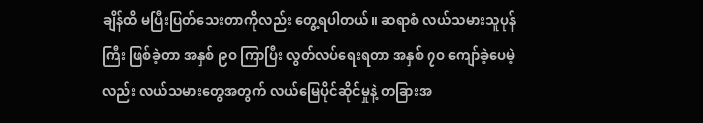ချိန်ထိ မပြီးပြတ်သေးတာကိုလည်း တွေ့ရပါတယ်။ ဆရာစံ လယ်သမားသူပုန်ကြီး ဖြစ်ခဲ့တာ အနှစ် ၉ဝ ကြာပြီး လွတ်လပ်ရေးရတာ အနှစ် ၇ဝ ကျော်ခဲ့ပေမဲ့လည်း လယ်သမားတွေအတွက် လယ်မြေပိုင်ဆိုင်မှုနဲ့ တခြားအ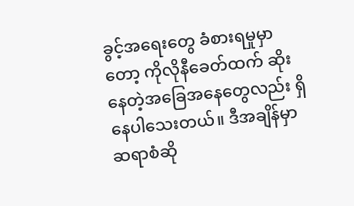ခွင့်အရေးတွေ ခံစားရမှုမှာတော့ ကိုလိုနီခေတ်ထက် ဆိုးနေတဲ့အခြေအနေတွေလည်း ရှိနေပါသေးတယ်။ ဒီအချိန်မှာ ဆရာစံဆို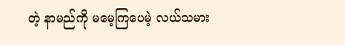တဲ့ နာမည်ကို မမေ့ကြပေမဲ့ လယ်သမား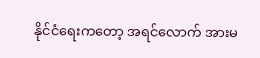နိုင်ငံရေးကတော့ အရင်လောက် အားမ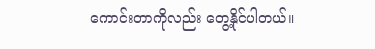ကောင်းတာကိုလည်း တွေ့နိုင်ပါတယ်။